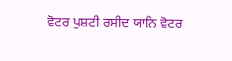ਵੋਟਰ ਪੁਸ਼ਟੀ ਰਸੀਦ ਯਾਨਿ ਵੋਟਰ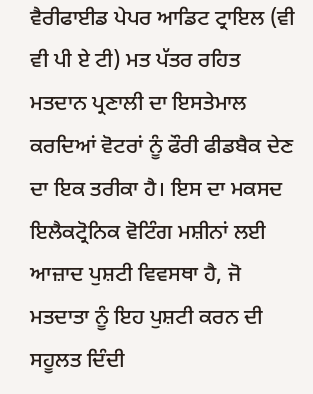ਵੈਰੀਫਾਈਡ ਪੇਪਰ ਆਡਿਟ ਟ੍ਰਾਇਲ (ਵੀ ਵੀ ਪੀ ਏ ਟੀ) ਮਤ ਪੱਤਰ ਰਹਿਤ ਮਤਦਾਨ ਪ੍ਰਣਾਲੀ ਦਾ ਇਸਤੇਮਾਲ ਕਰਦਿਆਂ ਵੋਟਰਾਂ ਨੂੰ ਫੌਰੀ ਫੀਡਬੈਕ ਦੇਣ ਦਾ ਇਕ ਤਰੀਕਾ ਹੈ। ਇਸ ਦਾ ਮਕਸਦ ਇਲੈਕਟ੍ਰੋਨਿਕ ਵੋਟਿੰਗ ਮਸ਼ੀਨਾਂ ਲਈ ਆਜ਼ਾਦ ਪੁਸ਼ਟੀ ਵਿਵਸਥਾ ਹੈ, ਜੋ ਮਤਦਾਤਾ ਨੂੰ ਇਹ ਪੁਸ਼ਟੀ ਕਰਨ ਦੀ ਸਹੂਲਤ ਦਿੰਦੀ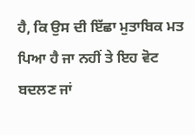ਹੈ, ਕਿ ਉਸ ਦੀ ਇੱਛਾ ਮੁਤਾਬਿਕ ਮਤ ਪਿਆ ਹੈ ਜਾ ਨਹੀਂ ਤੇ ਇਹ ਵੋਟ ਬਦਲਣ ਜਾਂ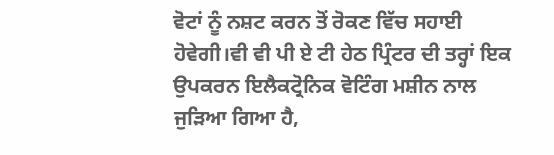ਵੋਟਾਂ ਨੂੰ ਨਸ਼ਟ ਕਰਨ ਤੋਂ ਰੋਕਣ ਵਿੱਚ ਸਹਾਈ ਹੋਵੇਗੀ।ਵੀ ਵੀ ਪੀ ਏ ਟੀ ਹੇਠ ਪ੍ਰਿੰਟਰ ਦੀ ਤਰ੍ਹਾਂ ਇਕ ਉਪਕਰਨ ਇਲੈਕਟ੍ਰੋਨਿਕ ਵੋਟਿੰਗ ਮਸ਼ੀਨ ਨਾਲ ਜੁੜਿਆ ਗਿਆ ਹੈ,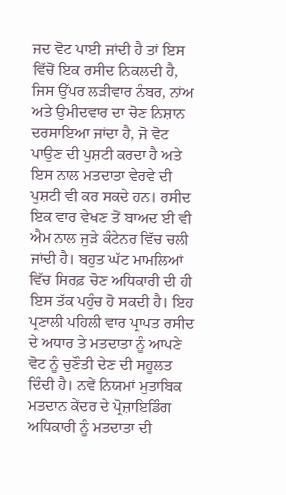ਜਦ ਵੋਟ ਪਾਈ ਜਾਂਦੀ ਹੈ ਤਾਂ ਇਸ ਵਿੱਚੋਂ ਇਕ ਰਸੀਦ ਨਿਕਲਦੀ ਹੈ, ਜਿਸ ਉੱਪਰ ਲੜੀਵਾਰ ਨੰਬਰ, ਨਾਂਅ ਅਤੇ ਉਮੀਦਵਾਰ ਦਾ ਚੋਣ ਨਿਸ਼ਾਨ ਦਰਸਾਇਆ ਜਾਂਦਾ ਹੈ, ਜੋ ਵੋਟ ਪਾਉਣ ਦੀ ਪੁਸ਼ਟੀ ਕਰਦਾ ਹੈ ਅਤੇ ਇਸ ਨਾਲ ਮਤਦਾਤਾ ਵੇਰਵੇ ਦੀ ਪੁਸ਼ਟੀ ਵੀ ਕਰ ਸਕਦੇ ਹਨ। ਰਸੀਦ ਇਕ ਵਾਰ ਵੇਖਣ ਤੋਂ ਬਾਅਦ ਈ ਵੀ ਐਮ ਨਾਲ ਜੁੜੇ ਕੰਟੇਨਰ ਵਿੱਚ ਚਲੀ ਜਾਂਦੀ ਹੈ। ਬਹੁਤ ਘੱਟ ਮਾਮਲਿਆਂ ਵਿੱਚ ਸਿਰਫ਼ ਚੋਣ ਅਧਿਕਾਰੀ ਦੀ ਹੀ ਇਸ ਤੱਕ ਪਹੁੰਚ ਹੋ ਸਕਦੀ ਹੈ। ਇਹ ਪ੍ਰਣਾਲੀ ਪਹਿਲੀ ਵਾਰ ਪ੍ਰਾਪਤ ਰਸੀਦ ਦੇ ਅਧਾਰ ਤੇ ਮਤਦਾਤਾ ਨੂੰ ਆਪਣੇ ਵੋਟ ਨੂੰ ਚੁਣੌਤੀ ਦੇਣ ਦੀ ਸਹੂਲਤ ਦਿੰਦੀ ਹੈ। ਨਵੇਂ ਨਿਯਮਾਂ ਮੁਤਾਬਿਕ ਮਤਦਾਨ ਕੇਂਦਰ ਦੇ ਪ੍ਰੋਜ਼ਾਇਡਿੰਗ ਅਧਿਕਾਰੀ ਨੂੰ ਮਤਦਾਤਾ ਦੀ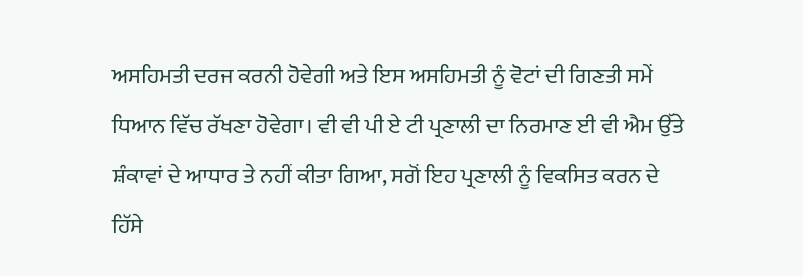ਅਸਹਿਮਤੀ ਦਰਜ ਕਰਨੀ ਹੋਵੇਗੀ ਅਤੇ ਇਸ ਅਸਹਿਮਤੀ ਨੂੰ ਵੋਟਾਂ ਦੀ ਗਿਣਤੀ ਸਮੇਂ ਧਿਆਨ ਵਿੱਚ ਰੱਖਣਾ ਹੋਵੇਗਾ। ਵੀ ਵੀ ਪੀ ਏ ਟੀ ਪ੍ਰਣਾਲੀ ਦਾ ਨਿਰਮਾਣ ਈ ਵੀ ਐਮ ਉੱਤੇ ਸ਼ੰਕਾਵਾਂ ਦੇ ਆਧਾਰ ਤੇ ਨਹੀਂ ਕੀਤਾ ਗਿਆ, ਸਗੋਂ ਇਹ ਪ੍ਰਣਾਲੀ ਨੂੰ ਵਿਕਸਿਤ ਕਰਨ ਦੇ ਹਿੱਸੇ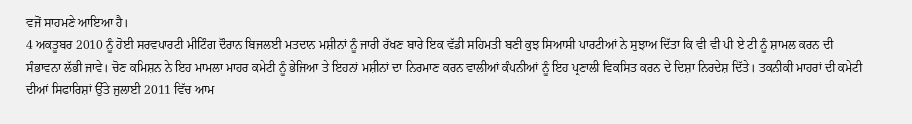ਵਜੋਂ ਸਾਹਮਣੇ ਆਇਆ ਹੈ।
4 ਅਕਤੂਬਰ 2010 ਨੂੰ ਹੋਈ ਸਰਵਪਾਰਟੀ ਮੀਟਿੰਗ ਦੌਰਾਨ ਬਿਜਲਈ ਮਤਦਾਨ ਮਸ਼ੀਨਾਂ ਨੂੰ ਜਾਰੀ ਰੱਖਣ ਬਾਰੇ ਇਕ ਵੱਡੀ ਸਹਿਮਤੀ ਬਣੀ ਕੁਝ ਸਿਆਸੀ ਪਾਰਟੀਆਂ ਨੇ ਸੁਝਾਅ ਦਿੱਤਾ ਕਿ ਵੀ ਵੀ ਪੀ ਏ ਟੀ ਨੂੰ ਸ਼ਾਮਲ ਕਰਨ ਦੀ ਸੰਭਾਵਨਾ ਲੱਭੀ ਜਾਵੇ। ਚੋਣ ਕਮਿਸ਼ਨ ਨੇ ਇਹ ਮਾਮਲਾ ਮਾਹਰ ਕਮੇਟੀ ਨੂੰ ਭੇਜਿਆ ਤੇ ਇਹਨਾਂ ਮਸ਼ੀਨਾਂ ਦਾ ਨਿਰਮਾਣ ਕਰਨ ਵਾਲੀਆਂ ਕੰਪਨੀਆਂ ਨੂੰ ਇਹ ਪ੍ਰਣਾਲੀ ਵਿਕਸਿਤ ਕਰਨ ਦੇ ਦਿਸ਼ਾ ਨਿਰਦੇਸ਼ ਦਿੱਤੇ। ਤਕਨੀਕੀ ਮਾਹਰਾਂ ਦੀ ਕਮੇਟੀ ਦੀਆਂ ਸਿਫਾਰਿਸ਼ਾਂ ਉੱਤੇ ਜੁਲਾਈ 2011 ਵਿੱਚ ਆਮ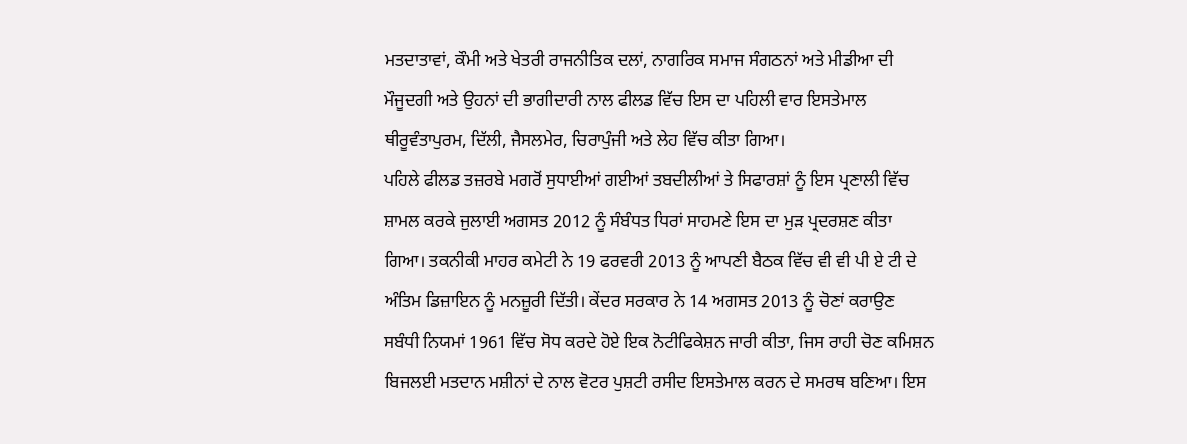ਮਤਦਾਤਾਵਾਂ, ਕੌਮੀ ਅਤੇ ਖੇਤਰੀ ਰਾਜਨੀਤਿਕ ਦਲਾਂ, ਨਾਗਰਿਕ ਸਮਾਜ ਸੰਗਠਨਾਂ ਅਤੇ ਮੀਡੀਆ ਦੀ ਮੌਜੂਦਗੀ ਅਤੇ ਉਹਨਾਂ ਦੀ ਭਾਗੀਦਾਰੀ ਨਾਲ ਫੀਲਡ ਵਿੱਚ ਇਸ ਦਾ ਪਹਿਲੀ ਵਾਰ ਇਸਤੇਮਾਲ ਥੀਰੂਵੰਤਾਪੁਰਮ, ਦਿੱਲੀ, ਜੈਸਲਮੇਰ, ਚਿਰਾਪੁੰਜੀ ਅਤੇ ਲੇਹ ਵਿੱਚ ਕੀਤਾ ਗਿਆ।
ਪਹਿਲੇ ਫੀਲਡ ਤਜ਼ਰਬੇ ਮਗਰੋਂ ਸੁਧਾਈਆਂ ਗਈਆਂ ਤਬਦੀਲੀਆਂ ਤੇ ਸਿਫਾਰਸ਼ਾਂ ਨੂੰ ਇਸ ਪ੍ਰਣਾਲੀ ਵਿੱਚ ਸ਼ਾਮਲ ਕਰਕੇ ਜੁਲਾਈ ਅਗਸਤ 2012 ਨੂੰ ਸੰਬੰਧਤ ਧਿਰਾਂ ਸਾਹਮਣੇ ਇਸ ਦਾ ਮੁੜ ਪ੍ਰਦਰਸ਼ਣ ਕੀਤਾ ਗਿਆ। ਤਕਨੀਕੀ ਮਾਹਰ ਕਮੇਟੀ ਨੇ 19 ਫਰਵਰੀ 2013 ਨੂੰ ਆਪਣੀ ਬੈਠਕ ਵਿੱਚ ਵੀ ਵੀ ਪੀ ਏ ਟੀ ਦੇ ਅੰਤਿਮ ਡਿਜ਼ਾਇਨ ਨੂੰ ਮਨਜ਼ੂਰੀ ਦਿੱਤੀ। ਕੇਂਦਰ ਸਰਕਾਰ ਨੇ 14 ਅਗਸਤ 2013 ਨੂੰ ਚੋਣਾਂ ਕਰਾਉਣ ਸਬੰਧੀ ਨਿਯਮਾਂ 1961 ਵਿੱਚ ਸੋਧ ਕਰਦੇ ਹੋਏ ਇਕ ਨੋਟੀਫਿਕੇਸ਼ਨ ਜਾਰੀ ਕੀਤਾ, ਜਿਸ ਰਾਹੀ ਚੋਣ ਕਮਿਸ਼ਨ ਬਿਜਲਈ ਮਤਦਾਨ ਮਸ਼ੀਨਾਂ ਦੇ ਨਾਲ ਵੋਟਰ ਪੁਸ਼ਟੀ ਰਸੀਦ ਇਸਤੇਮਾਲ ਕਰਨ ਦੇ ਸਮਰਥ ਬਣਿਆ। ਇਸ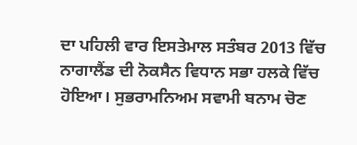ਦਾ ਪਹਿਲੀ ਵਾਰ ਇਸਤੇਮਾਲ ਸਤੰਬਰ 2013 ਵਿੱਚ ਨਾਗਾਲੈਂਡ ਦੀ ਨੋਕਸੈਨ ਵਿਧਾਨ ਸਭਾ ਹਲਕੇ ਵਿੱਚ ਹੋਇਆ। ਸੁਭਰਾਮਨਿਅਮ ਸਵਾਮੀ ਬਨਾਮ ਚੋਣ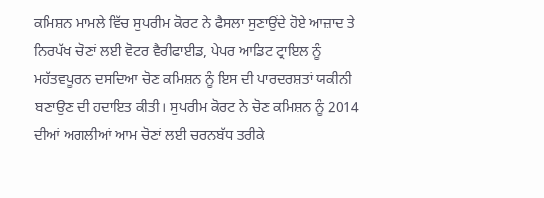ਕਮਿਸ਼ਨ ਮਾਮਲੇ ਵਿੱਚ ਸੁਪਰੀਮ ਕੋਰਟ ਨੇ ਫੈਸਲਾ ਸੁਣਾਉਂਦੇ ਹੋਏ ਆਜ਼ਾਦ ਤੇ ਨਿਰਪੱਖ ਚੋਣਾਂ ਲਈ ਵੋਟਰ ਵੈਰੀਫਾਈਡ, ਪੇਪਰ ਆਡਿਟ ਟ੍ਰਾਇਲ ਨੂੰ ਮਹੱਤਵਪੂਰਨ ਦਸਦਿਆ ਚੋਣ ਕਮਿਸ਼ਨ ਨੂੰ ਇਸ ਦੀ ਪਾਰਦਰਸ਼ਤਾਂ ਯਕੀਨੀ ਬਣਾਉਣ ਦੀ ਹਦਾਇਤ ਕੀਤੀ। ਸੁਪਰੀਮ ਕੋਰਟ ਨੇ ਚੋਣ ਕਮਿਸ਼ਨ ਨੂੰ 2014 ਦੀਆਂ ਅਗਲੀਆਂ ਆਮ ਚੋਣਾਂ ਲਈ ਚਰਨਬੱਧ ਤਰੀਕੇ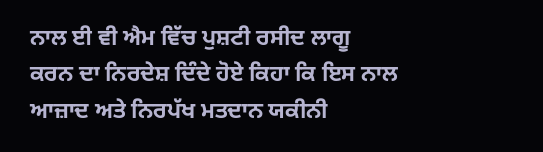ਨਾਲ ਈ ਵੀ ਐਮ ਵਿੱਚ ਪੁਸ਼ਟੀ ਰਸੀਦ ਲਾਗੂ ਕਰਨ ਦਾ ਨਿਰਦੇਸ਼ ਦਿੰਦੇ ਹੋਏ ਕਿਹਾ ਕਿ ਇਸ ਨਾਲ ਆਜ਼ਾਦ ਅਤੇ ਨਿਰਪੱਖ ਮਤਦਾਨ ਯਕੀਨੀ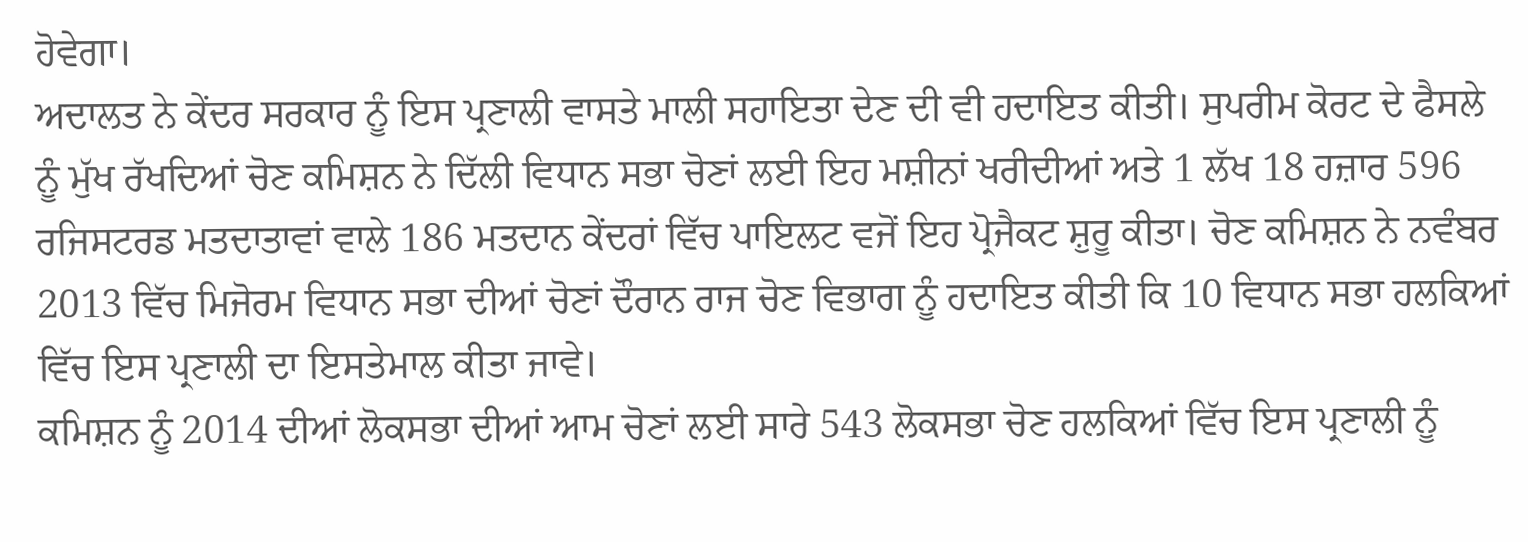ਹੋਵੇਗਾ।
ਅਦਾਲਤ ਨੇ ਕੇਂਦਰ ਸਰਕਾਰ ਨੂੰ ਇਸ ਪ੍ਰਣਾਲੀ ਵਾਸਤੇ ਮਾਲੀ ਸਹਾਇਤਾ ਦੇਣ ਦੀ ਵੀ ਹਦਾਇਤ ਕੀਤੀ। ਸੁਪਰੀਮ ਕੋਰਟ ਦੇ ਫੈਸਲੇ ਨੂੰ ਮੁੱਖ ਰੱਖਦਿਆਂ ਚੋਣ ਕਮਿਸ਼ਨ ਨੇ ਦਿੱਲੀ ਵਿਧਾਨ ਸਭਾ ਚੋਣਾਂ ਲਈ ਇਹ ਮਸ਼ੀਨਾਂ ਖਰੀਦੀਆਂ ਅਤੇ 1 ਲੱਖ 18 ਹਜ਼ਾਰ 596 ਰਜਿਸਟਰਡ ਮਤਦਾਤਾਵਾਂ ਵਾਲੇ 186 ਮਤਦਾਨ ਕੇਂਦਰਾਂ ਵਿੱਚ ਪਾਇਲਟ ਵਜੋਂ ਇਹ ਪ੍ਰੋਜੈਕਟ ਸ਼ੁਰੂ ਕੀਤਾ। ਚੋਣ ਕਮਿਸ਼ਨ ਨੇ ਨਵੰਬਰ 2013 ਵਿੱਚ ਮਿਜੋਰਮ ਵਿਧਾਨ ਸਭਾ ਦੀਆਂ ਚੋਣਾਂ ਦੌਰਾਨ ਰਾਜ ਚੋਣ ਵਿਭਾਗ ਨੂੰ ਹਦਾਇਤ ਕੀਤੀ ਕਿ 10 ਵਿਧਾਨ ਸਭਾ ਹਲਕਿਆਂ ਵਿੱਚ ਇਸ ਪ੍ਰਣਾਲੀ ਦਾ ਇਸਤੇਮਾਲ ਕੀਤਾ ਜਾਵੇ।
ਕਮਿਸ਼ਨ ਨੂੰ 2014 ਦੀਆਂ ਲੋਕਸਭਾ ਦੀਆਂ ਆਮ ਚੋਣਾਂ ਲਈ ਸਾਰੇ 543 ਲੋਕਸਭਾ ਚੋਣ ਹਲਕਿਆਂ ਵਿੱਚ ਇਸ ਪ੍ਰਣਾਲੀ ਨੂੰ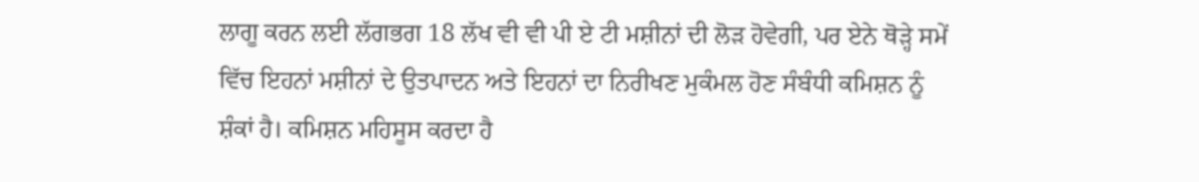ਲਾਗੂ ਕਰਨ ਲਈ ਲੱਗਭਗ 18 ਲੱਖ ਵੀ ਵੀ ਪੀ ਏ ਟੀ ਮਸ਼ੀਨਾਂ ਦੀ ਲੋੜ ਹੋਵੇਗੀ, ਪਰ ਏਨੇ ਥੋੜ੍ਹੇ ਸਮੇਂ ਵਿੱਚ ਇਹਨਾਂ ਮਸ਼ੀਨਾਂ ਦੇ ਉਤਪਾਦਨ ਅਤੇ ਇਹਨਾਂ ਦਾ ਨਿਰੀਖਣ ਮੁਕੰਮਲ ਹੋਣ ਸੰਬੰਧੀ ਕਮਿਸ਼ਨ ਨੂੰ ਸ਼ੰਕਾਂ ਹੈ। ਕਮਿਸ਼ਨ ਮਹਿਸੂਸ ਕਰਦਾ ਹੈ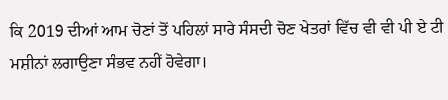ਕਿ 2019 ਦੀਆਂ ਆਮ ਚੋਣਾਂ ਤੋਂ ਪਹਿਲਾਂ ਸਾਰੇ ਸੰਸਦੀ ਚੋਣ ਖੇਤਰਾਂ ਵਿੱਚ ਵੀ ਵੀ ਪੀ ਏ ਟੀ ਮਸ਼ੀਨਾਂ ਲਗਾਉਣਾ ਸੰਭਵ ਨਹੀਂ ਹੋਵੇਗਾ।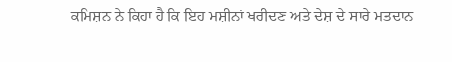ਕਮਿਸ਼ਨ ਨੇ ਕਿਹਾ ਹੈ ਕਿ ਇਹ ਮਸ਼ੀਨਾਂ ਖਰੀਦਣ ਅਤੇ ਦੇਸ਼ ਦੇ ਸਾਰੇ ਮਤਦਾਨ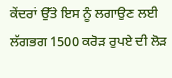ਕੇਂਦਰਾਂ ਉੱਤੇ ਇਸ ਨੂੰ ਲਗਾਉਣ ਲਈ ਲੱਗਭਗ 1500 ਕਰੋੜ ਰੁਪਏ ਦੀ ਲੋੜ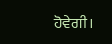ਹੋਵੇਗੀ।